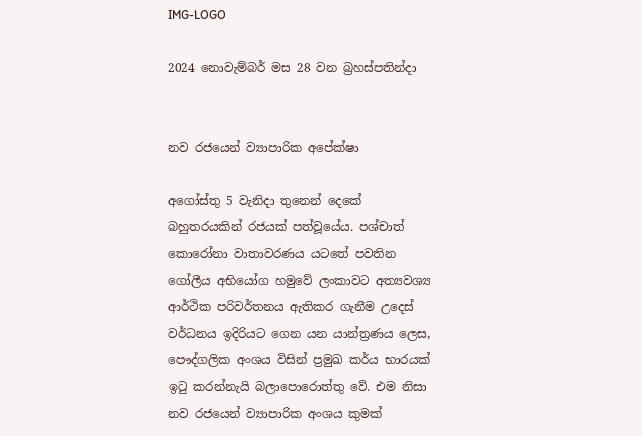IMG-LOGO

2024 නොවැම්බර් මස 28 වන බ්‍රහස්පතින්දා


නව රජයෙන් ව්‍යාපාරික අපේක්ෂා

අගෝස්තු 5 වැනිදා තුනෙන් දෙකේ බහුතරයකින් රජයක් පත්වූයේය. පශ්චාත් කොරෝනා වාතාවරණය යටතේ පවතින ගෝලීය අභියෝග හමුවේ ලංකාවට අත්‍යවශ්‍ය ආර්ථික පරිවර්තනය ඇතිකර ගැනීම උදෙස් වර්ධනය ඉදිරියට ගෙන යන යාන්ත්‍රණය ලෙස, පෞද්ගලික අංශය විසින් ප්‍රමුඛ කර්ය භාරයක් ඉටු කරන්නැයි බලාපොරොත්තු වේ. එම නිසා නව රජයෙන් ව්‍යාපාරික අංශය කුමක්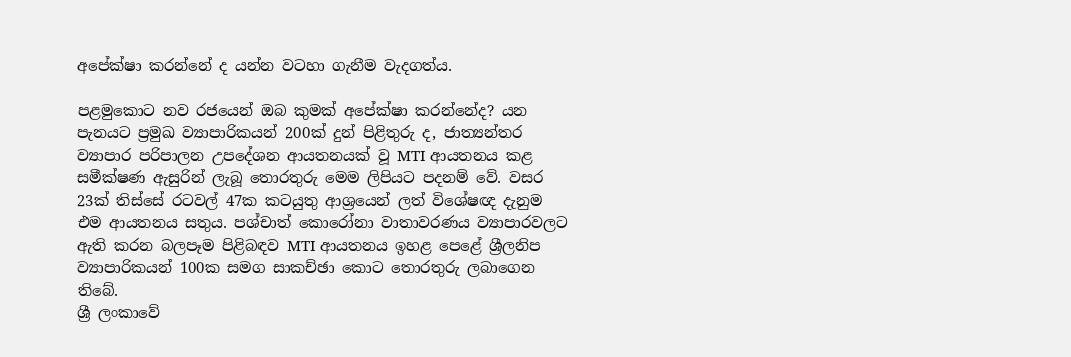අපේක්ෂා කරන්නේ ද යන්න වටහා ගැනීම වැදගත්ය.

පළමුකොට නව රජයෙන් ඔබ කුමක් අපේක්ෂා කරන්නේද? යන පැනයට ප්‍රමුඛ ව්‍යාපාරිකයන් 200ක් දුන් පිළිතුරු ද, ජාත්‍යන්තර ව්‍යාපාර පරිපාලන උපදේශන ආයතනයක් වූ MTI ආයතනය කළ සමීක්ෂණ ඇසුරින් ලැබූ තොරතුරු මෙම ලිපියට පදනම් වේ. වසර 23ක් තිස්සේ රටවල් 47ක කටයුතු ආශ්‍රයෙන් ලත් විශේෂඥ දැනුම එම ආයතනය සතුය. පශ්චාත් කොරෝනා වාතාවරණය ව්‍යාපාරවලට ඇති කරන බලපෑම පිළිබඳව MTI ආයතනය ඉහළ පෙළේ ශ්‍රීලනිප ව්‍යාපාරිකයන් 100ක සමග සාකච්ඡා කොට තොරතුරු ලබාගෙන තිබේ.
ශ්‍රී ලංකාවේ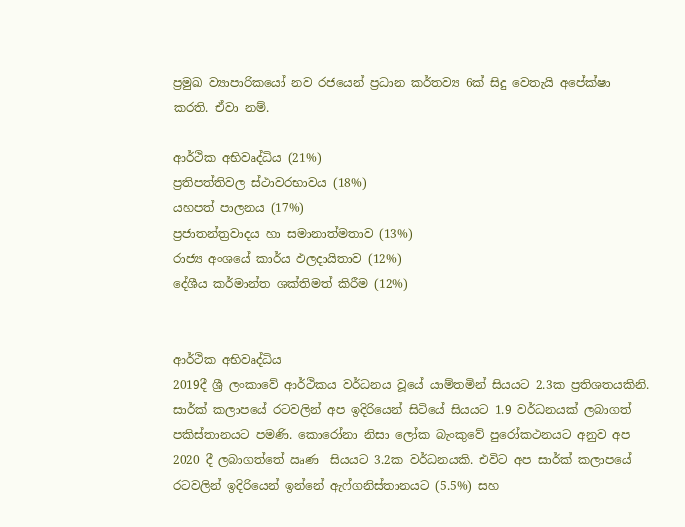ප්‍රමුඛ ව්‍යාපාරිකයෝ නව රජයෙන් ප්‍රධාන කර්තව්‍ය 6ක් සිදු වෙතැයි අපේක්ෂා කරති. ඒවා නම්.

ආර්ථික අභිවෘද්ධිය (21%)
ප්‍රතිපත්තිවල ස්ථාවරභාවය (18%)
යහපත් පාලනය (17%)
ප්‍රජාතන්ත්‍රවාදය හා සමානාත්මතාව (13%)
රාජ්‍ය අංශයේ කාර්ය ඵලදායිතාව (12%)
දේශීය කර්මාන්ත ශක්තිමත් කිරීම (12%)


ආර්ථික අභිවෘද්ධිය
2019දී ශ්‍රී ලංකාවේ ආර්ථිකය වර්ධනය වූයේ යාම්තමින් සියයට 2.3ක ප්‍රතිශතයකිනි. සාර්ක් කලාපයේ රටවලින් අප ඉදිරියෙන් සිටියේ සියයට 1.9 වර්ධනයක් ලබාගත් පකිස්තානයට පමණි. කොරෝනා නිසා ලෝක බැංකුවේ පුරෝකථනයට අනුව අප 2020 දී ලබාගත්තේ ඍණ  සියයට 3.2ක වර්ධනයකි. එවිට අප සාර්ක් කලාපයේ රටවලින් ඉදිරියෙන් ඉන්නේ ඇෆ්ගනිස්තානයට (5.5%) සහ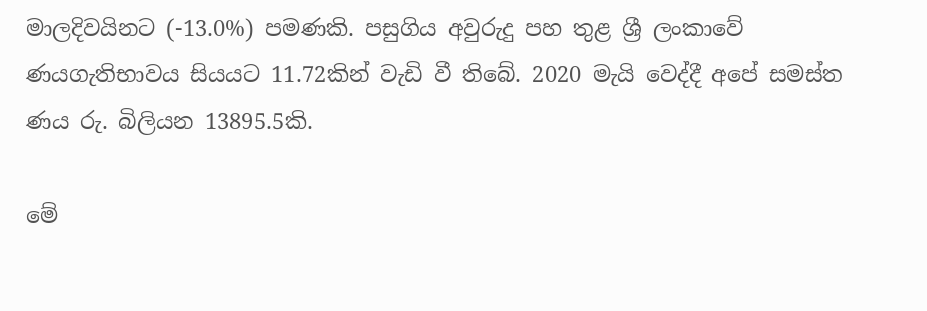මාලදිවයිනට (-13.0%) පමණකි. පසුගිය අවුරුදු පහ තුළ ශ්‍රී ලංකාවේ ණයගැතිභාවය සියයට 11.72කින් වැඩි වී තිබේ. 2020 මැයි වෙද්දී අපේ සමස්ත ණය රු. බිලියන 13895.5කි.

මේ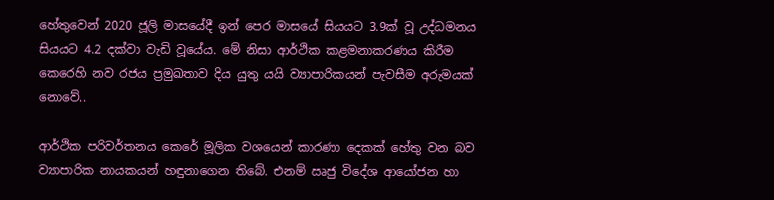හේතුවෙන් 2020 ජූලි මාසයේදී ඉන් පෙර මාසයේ සියයට 3.9ක් වූ උද්ධමනය සියයට 4.2 දක්වා වැඩි වූයේය. මේ නිසා ආර්ථික කළමනාකරණය කිරීම කෙරෙහි නව රජය ප්‍රමුඛතාව දිය යුතු යයි ව්‍යාපාරිකයන් පැවසීම අරුමයක් නොවේ..

ආර්ථික පරිවර්තනය කෙරේ මූලික වශයෙන් කාරණා දෙකක් හේතු වන බව ව්‍යාපාරික නායකයන් හඳුනාගෙන තිබේ. එනම් ඍජු විදේශ ආයෝජන හා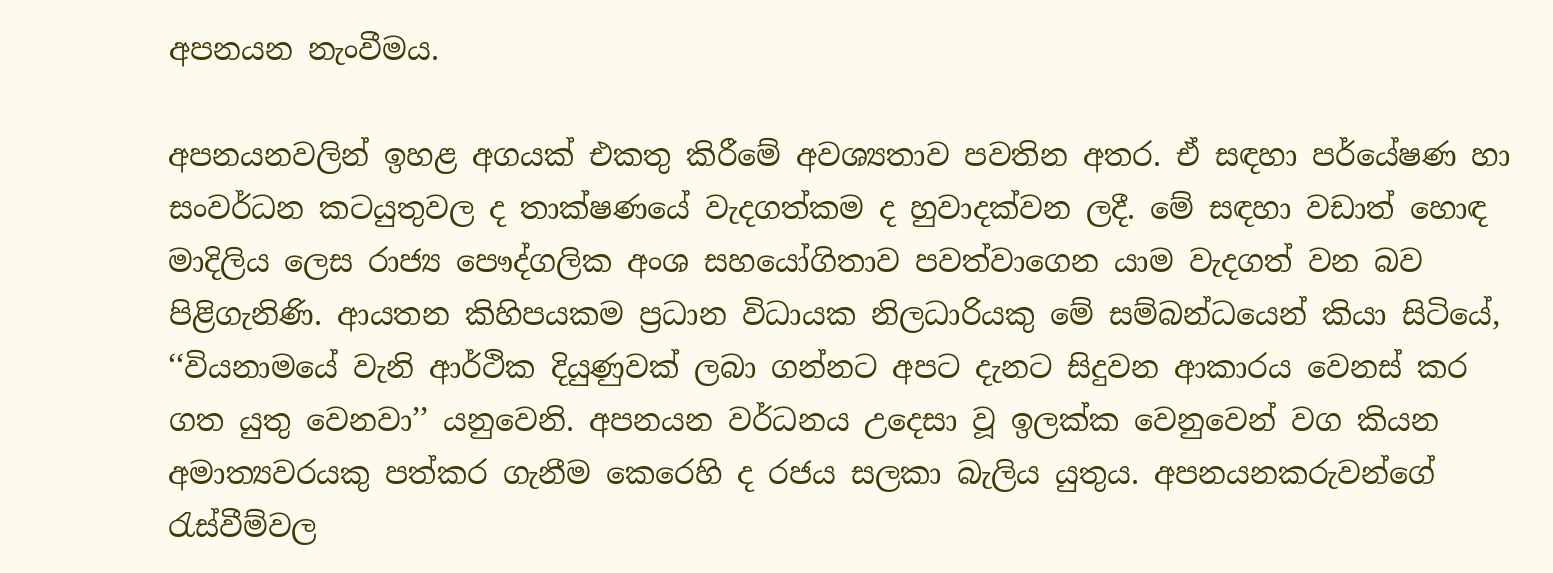අපනයන නැංවීමය.

අපනයනවලින් ඉහළ අගයක් එකතු කිරීමේ අවශ්‍යතාව පවතින අතර. ඒ සඳහා පර්යේෂණ හා සංවර්ධන කටයුතුවල ද තාක්ෂණයේ වැදගත්කම ද හුවාදක්වන ලදී. මේ සඳහා වඩාත් හොඳ මාදිලිය ලෙස රාජ්‍ය පෞද්ගලික අංශ සහයෝගිතාව පවත්වාගෙන යාම වැදගත් වන බව පිළිගැනිණි. ආයතන කිහිපයකම ප්‍රධාන විධායක නිලධාරියකු මේ සම්බන්ධයෙන් කියා සිටියේ, ‘‘වියනාමයේ වැනි ආර්ථික දියුණුවක් ලබා ගන්නට අපට දැනට සිදුවන ආකාරය වෙනස් කර ගත යුතු වෙනවා’’ යනුවෙනි. අපනයන වර්ධනය උදෙසා වූ ඉලක්ක වෙනුවෙන් වග කියන අමාත්‍යවරයකු පත්කර ගැනීම කෙරෙහි ද රජය සලකා බැලිය යුතුය. අපනයනකරුවන්ගේ රැස්වීම්වල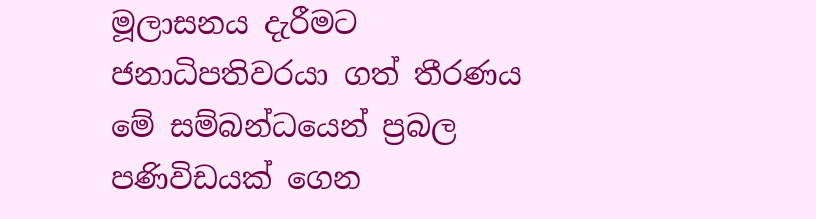මූලාසනය දැරීමට ජනාධිපතිවරයා ගත් තීරණය මේ සම්බන්ධයෙන් ප්‍රබල පණිවිඩයක් ගෙන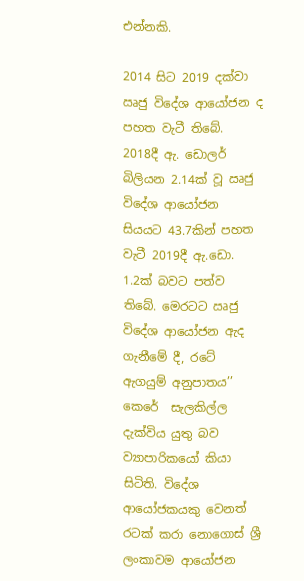එන්නකි.

2014 සිට 2019 දක්වා ඍජු විදේශ ආයෝජන ද පහත වැටී තිබේ. 2018දී ඇ. ඩොලර් බිලියන 2.14ක් වූ ඍජු විදේශ ආයෝජන සියයට 43.7කින් පහත වැටී 2019දී ඇ.ඩො. 1.2ක් බවට පත්ව තිබේ. මෙරටට ඍජු විදේශ ආයෝජන ඇද ගැනීමේ දී, රටේ ඇගයුම් අනුපාතය’’ කෙරේ  සැලකිල්ල දැක්විය යුතු බව ව්‍යාපාරිකයෝ කියා සිටිති. විදේශ ආයෝජකයකු වෙනත් රටක් කරා නොගොස් ශ්‍රී ලංකාවම ආයෝජන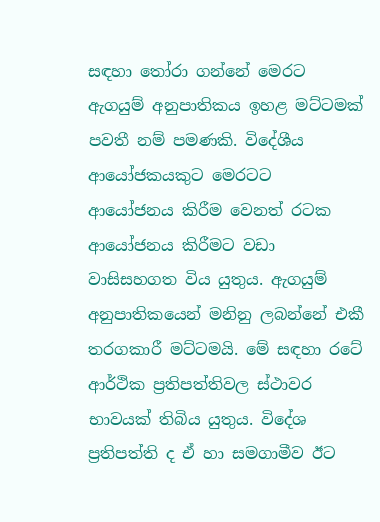සඳහා තෝරා ගන්නේ මෙරට ඇගයුම් අනුපාතිකය ඉහළ මට්ටමක් පවතී නම් පමණකි. විදේශීය ආයෝජකයකුට මෙරටට ආයෝජනය කිරීම වෙනත් රටක ආයෝජනය කිරීමට වඩා වාසිසහගත විය යුතුය. ඇගයුම් අනුපාතිකයෙන් මනිනු ලබන්නේ එකී තරගකාරී මට්ටමයි. මේ සඳහා රටේ ආර්ථික ප්‍රතිපත්තිවල ස්ථාවර භාවයක් තිබිය යුතුය. විදේශ ප්‍රතිපත්ති ද ඒ හා සමගාමීව ඊට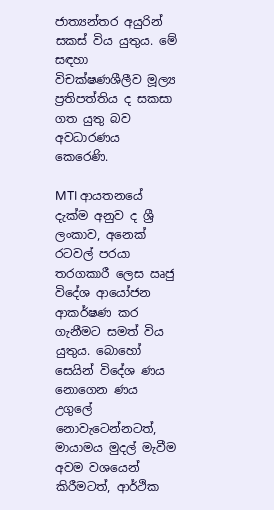ජාත්‍යන්තර අයුරින් සකස් විය යුතුය. මේ සඳහා විචක්ෂණශීලීව මූල්‍ය ප්‍රතිපත්තිය ද සකසා ගත යුතු බව අවධාරණය කෙරෙණි.

MTI ආයතනයේ දැක්ම අනුව ද ශ්‍රී ලංකාව, අනෙක් රටවල් පරයා තරගකාරී ලෙස ඍජු විදේශ ආයෝජන ආකර්ෂණ කර ගැනීමට සමත් විය යුතුය. බොහෝ සෙයින් විදේශ ණය නොගෙන ණය උගුලේ නොවැටෙන්නටත්, මායාමය මුදල් මැවීම අවම වශයෙන් කිරීමටත්, ආර්ථික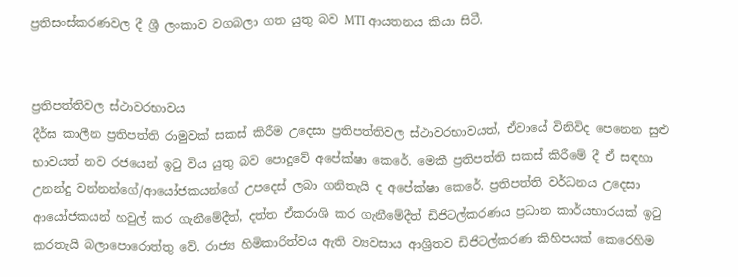ප්‍රතිසංස්කරණවල දී ශ්‍රී ලංකාව වගබලා ගත යුතු බව MTI ආයතනය කියා සිටී.


ප්‍රතිපත්තිවල ස්ථාවරභාවය
දීර්ඝ කාලීන ප්‍රතිපත්ති රාමුවක් සකස් කිරීම උදෙසා ප්‍රතිපත්තිවල ස්ථාවරභාවයත්, ඒවායේ විනිවිද පෙනෙන සුළු භාවයත් නව රජයෙන් ඉටු විය යුතු බව පොදුවේ අපේක්ෂා කෙරේ. මෙකී ප්‍රතිපත්ති සකස් කිරීමේ දී ඒ සඳහා උනන්දු වන්නන්ගේ/ආයෝජකයන්ගේ උපදෙස් ලබා ගනිතැයි ද අපේක්ෂා කෙරේ. ප්‍රතිපත්ති වර්ධනය උදෙසා ආයෝජකයන් හවුල් කර ගැනීමේදීත්, දත්ත ඒකරාශි කර ගැනීමේදීත් ඩිජිටල්කරණය ප්‍රධාන කාර්යභාරයක් ඉටු කරතැයි බලාපොරොත්තු වේ. රාජ්‍ය හිමිකාරිත්වය ඇති ව්‍යවසාය ආශ්‍රිතව ඩිජිටල්කරණ කිහිපයක් කෙරෙහිම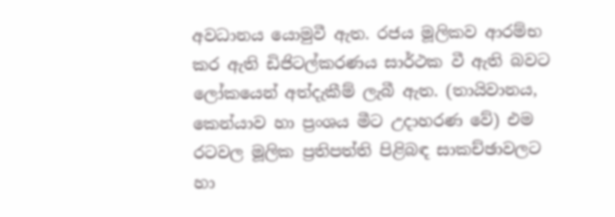අවධානය යොමුවී ඇත. රජය මූලිකව ආරම්භ කර ඇති ඩිජිටල්කරණය සාර්ථක වී ඇති බවට ලෝකයෙන් අත්දැකීම් ලැබී ඇත. (තායිවානය, කෙන්යාව හා ප්‍රංශය මීට උදාහරණ වේ) එම රටවල මූලික ප්‍රතිපත්ති පිළිබඳ සාකච්ඡාවලට හා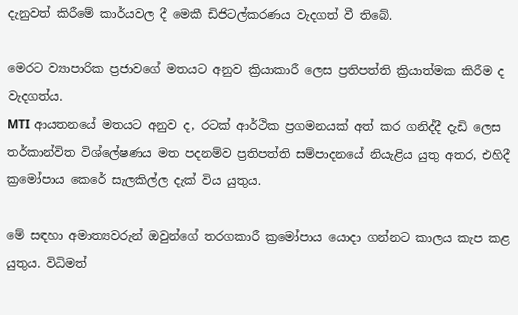දැනුවත් කිරීමේ කාර්යවල දී මෙකී ඩිජිටල්කරණය වැදගත් වී තිබේ.

මෙරට ව්‍යාපාරික ප්‍රජාවගේ මතයට අනුව ක්‍රියාකාරී ලෙස ප්‍රතිපත්ති ක්‍රියාත්මක කිරීම ද වැදගත්ය.
MTI ආයතනයේ මතයට අනුව ද, රටක් ආර්ථික ප්‍රගමනයක් අත් කර ගනිද්දී දැඩි ලෙස තර්කාන්විත විශ්ලේෂණය මත පදනම්ව ප්‍රතිපත්ති සම්පාදනයේ නියැළිය යුතු අතර, එහිදී ක්‍රමෝපාය කෙරේ සැලකිල්ල දැක් විය යුතුය.

මේ සඳහා අමාත්‍යවරුන් ඔවුන්ගේ තරගකාරී ක්‍රමෝපාය යොදා ගන්නට කාලය කැප කළ යුතුය. විධිමත්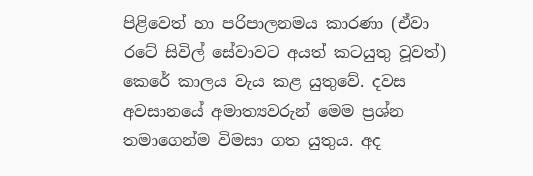පිළිවෙත් හා පරිපාලනමය කාරණා (ඒවා රටේ සිවිල් සේවාවට අයත් කටයුතු වූවත්) කෙරේ කාලය වැය කළ යුතුවේ. දවස අවසානයේ අමාත්‍යවරුන් මෙම ප්‍රශ්න තමාගෙන්ම විමසා ගත යුතුය. අද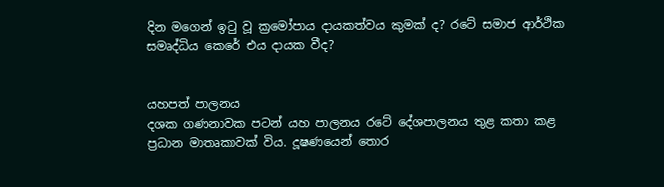දින මගෙන් ඉටු වූ ක්‍රමෝපාය දායකත්වය කුමක් ද? රටේ සමාජ ආර්ථික සමෘද්ධිය කෙරේ එය දායක වීද?


යහපත් පාලනය
දශක ගණනාවක පටන් යහ පාලනය රටේ දේශපාලනය තුළ කතා කළ ප්‍රධාන මාතෘකාවක් විය. දූෂණයෙන් තොර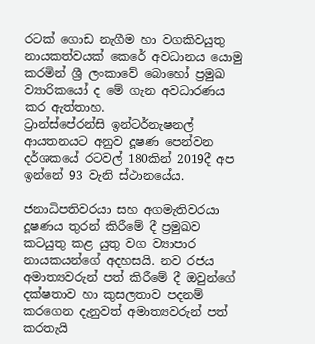රටක් ගොඩ නැගීම හා වගකිවයුතු නායකත්වයක් කෙරේ අවධානය යොමු කරමින් ශ්‍රී ලංකාවේ බොහෝ ප්‍රමුඛ ව්‍යාරිකයෝ ද මේ ගැන අවධාරණය කර ඇත්තාහ.
ට්‍රාන්ස්පේරන්සි ඉන්ටර්නැෂනල් ආයතනයට අනුව දූෂණ පෙන්වන දර්ශකයේ රටවල් 180කින් 2019දී අප ඉන්නේ 93 වැනි ස්ථානයේය.

ජනාධිපතිවරයා සහ අගමැතිවරයා දූෂණය තුරන් කිරීමේ දී ප්‍රමුඛව කටයුතු කළ යුතු වග ව්‍යාපාර නායකයන්ගේ අදහසයි. නව රජය අමාත්‍යවරුන් පත් කිරීමේ දී ඔවුන්ගේ දක්ෂතාව හා කුසලතාව පදනම් කරගෙන දැනුවත් අමාත්‍යවරුන් පත් කරතැයි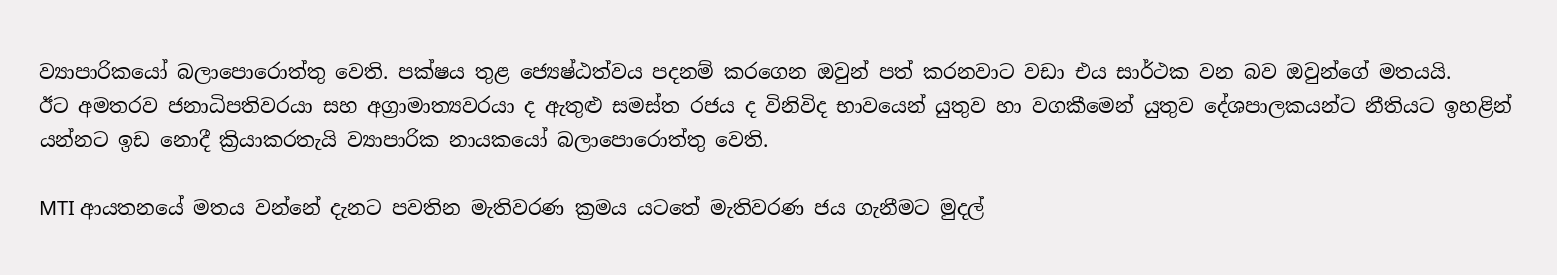ව්‍යාපාරිකයෝ බලාපොරොත්තු වෙති. පක්ෂය තුළ ජ්‍යෙෂ්ඨත්වය පදනම් කරගෙන ඔවුන් පත් කරනවාට වඩා එය සාර්ථක වන බව ඔවුන්ගේ මතයයි.
ඊට අමතරව ජනාධිපතිවරයා සහ අග්‍රාමාත්‍යවරයා ද ඇතුළු සමස්ත රජය ද විනිවිද භාවයෙන් යුතුව හා වගකීමෙන් යුතුව දේශපාලකයන්ට නීතියට ඉහළින් යන්නට ඉඩ නොදී ක්‍රියාකරතැයි ව්‍යාපාරික නායකයෝ බලාපොරොත්තු වෙති.

MTI ආයතනයේ මතය වන්නේ දැනට පවතින මැතිවරණ ක්‍රමය යටතේ මැතිවරණ ජය ගැනීමට මුදල්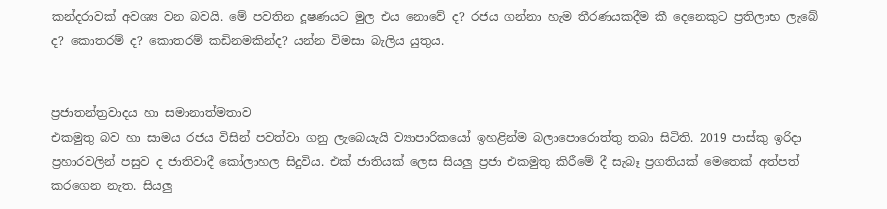කන්දරාවක් අවශ්‍ය වන බවයි. මේ පවතින දූෂණයට මුල එය නොවේ ද? රජය ගන්නා හැම තීරණයකදීම කී දෙනෙකුට ප්‍රතිලාභ ලැබේ ද? කොතරම් ද? කොතරම් කඩිනමකින්ද? යන්න විමසා බැලිය යුතුය.


ප්‍රජාතන්ත්‍රවාදය හා සමානාත්මතාව
එකමුතු බව හා සාමය රජය විසින් පවත්වා ගනු ලැබෙයැයි ව්‍යාපාරිකයෝ ඉහළින්ම බලාපොරොත්තු තබා සිටිති. 2019 පාස්කු ඉරිදා ප්‍රහාරවලින් පසුව ද ජාතිවාදී කෝලාහල සිදුවිය. එක් ජාතියක් ලෙස සියලු ප්‍රජා එකමුතු කිරීමේ දී සැබෑ ප්‍රගතියක් මෙතෙක් අත්පත් කරගෙන නැත. සියලු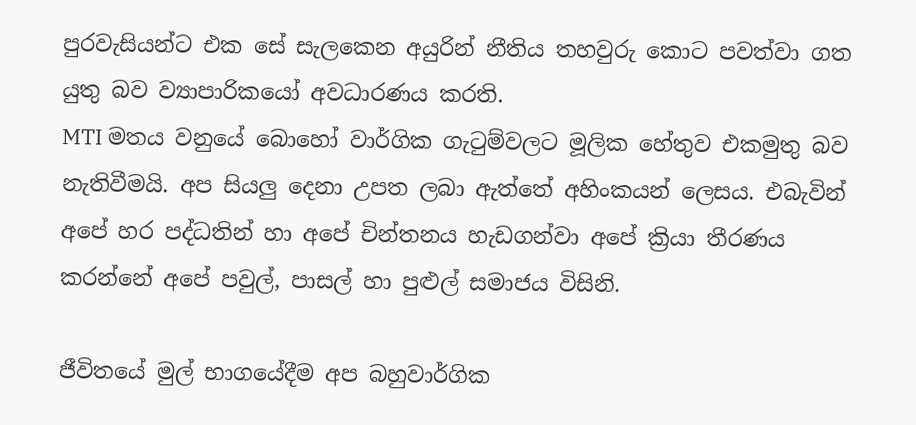පුරවැසියන්ට එක සේ සැලකෙන අයුරින් නීතිය තහවුරු කොට පවත්වා ගත යුතු බව ව්‍යාපාරිකයෝ අවධාරණය කරති.
MTI මතය වනුයේ බොහෝ වාර්ගික ගැටුම්වලට මූලික හේතුව එකමුතු බව නැතිවීමයි. අප සියලු දෙනා උපත ලබා ඇත්තේ අහිංකයන් ලෙසය. එබැවින් අපේ හර පද්ධතින් හා අපේ චින්තනය හැඩගන්වා අපේ ක්‍රියා තීරණය කරන්නේ අපේ පවුල්, පාසල් හා පුළුල් සමාජය විසිනි.

ජීවිතයේ මුල් භාගයේදීම අප බහුවාර්ගික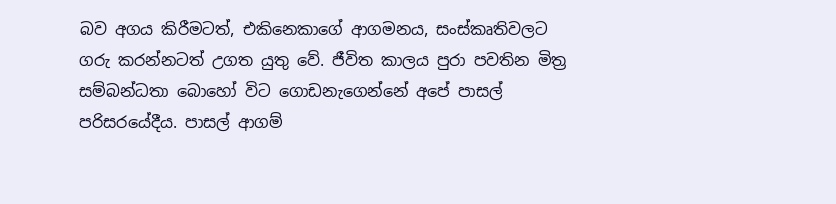බව අගය කිරීමටත්, එකිනෙකාගේ ආගමනය, සංස්කෘතිවලට ගරු කරන්නටත් උගත යුතු වේ. ජීවිත කාලය පුරා පවතින මිත්‍ර සම්බන්ධතා බොහෝ විට ගොඩනැගෙන්නේ අපේ පාසල් පරිසරයේදීය. පාසල් ආගම්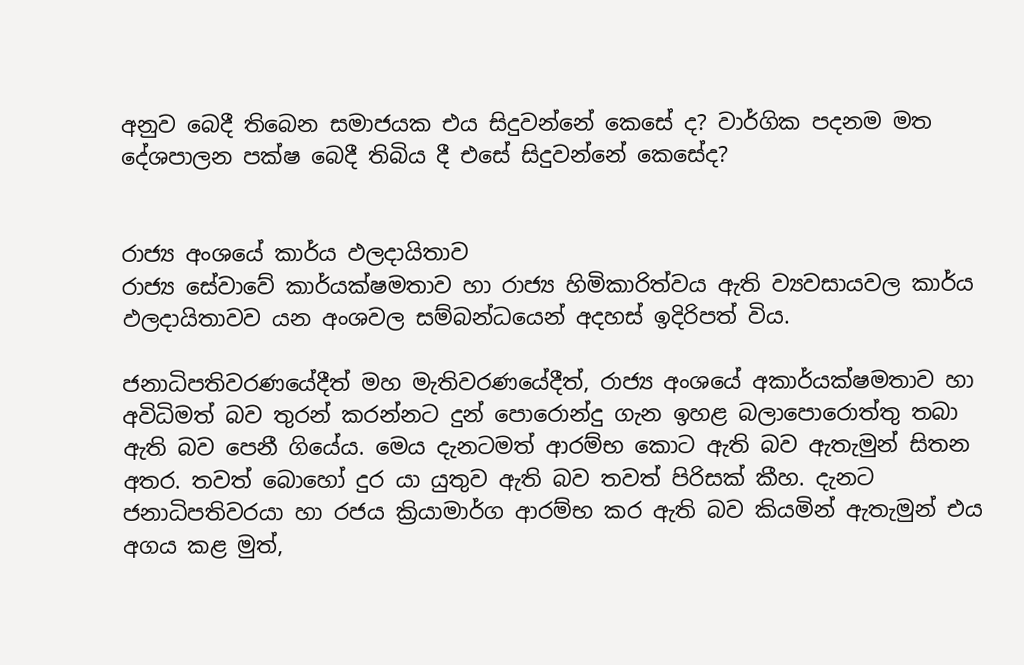අනුව බෙදී තිබෙන සමාජයක එය සිදුවන්නේ කෙසේ ද? වාර්ගික පදනම මත දේශපාලන පක්ෂ බෙදී තිබිය දී එසේ සිදුවන්නේ කෙසේද?


රාජ්‍ය අංශයේ කාර්ය ඵලදායිතාව
රාජ්‍ය සේවාවේ කාර්යක්ෂමතාව හා රාජ්‍ය හිමිකාරිත්වය ඇති ව්‍යවසායවල කාර්ය ඵලදායිතාවව යන අංශවල සම්බන්ධයෙන් අදහස් ඉදිරිපත් විය.

ජනාධිපතිවරණයේදීත් මහ මැතිවරණයේදීත්, රාජ්‍ය අංශයේ අකාර්යක්ෂමතාව හා අවිධිමත් බව තුරන් කරන්නට දුන් පොරොන්දු ගැන ඉහළ බලාපොරොත්තු තබා ඇති බව පෙනී ගියේය. මෙය දැනටමත් ආරම්භ කොට ඇති බව ඇතැමුන් සිතන අතර. තවත් බොහෝ දුර යා යුතුව ඇති බව තවත් පිරිසක් කීහ. දැනට ජනාධිපතිවරයා හා රජය ක්‍රියාමාර්ග ආරම්භ කර ඇති බව කියමින් ඇතැමුන් එය අගය කළ මුත්,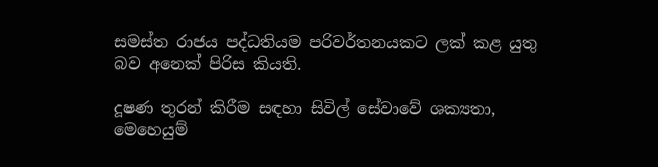සමස්ත රාජය පද්ධතියම පරිවර්තනයකට ලක් කළ යුතු බව අනෙක් පිරිස කියති.

දූෂණ තුරන් කිරීම සඳහා සිවිල් සේවාවේ ශක්‍යතා, මෙහෙයුම්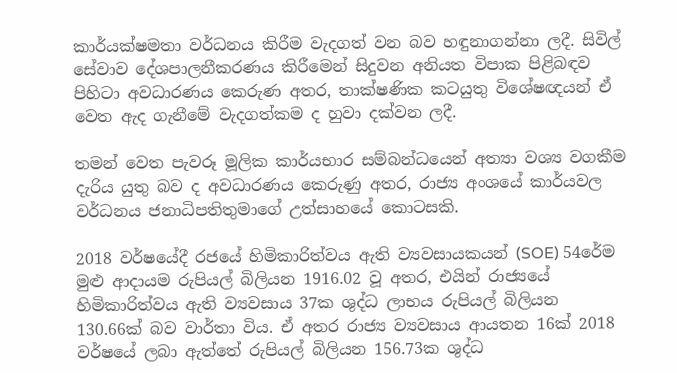කාර්යක්ෂමතා වර්ධනය කිරීම වැදගත් වන බව හඳුනාගන්නා ලදී. සිවිල් සේවාව දේශපාලනීකරණය කිරීමෙන් සිදුවන අනියත විපාක පිළිබඳව පිහිටා අවධාරණය කෙරුණ අතර, තාක්ෂණික කටයුතු විශේෂඥයන් ඒ වෙත ඇද ගැනීමේ වැදගත්කම ද හුවා දක්වන ලදී.

තමන් වෙත පැවරූ මූලික කාර්යභාර සම්බන්ධයෙන් අත්‍යා වශ්‍ය වගකීම දැරිය යුතු බව ද අවධාරණය කෙරුණු අතර, රාජ්‍ය අංශයේ කාර්යවල වර්ධනය ජනාධිපතිතුමාගේ උත්සාහයේ කොටසකි.

2018 වර්ෂයේදී රජයේ හිමිකාරිත්වය ඇති ව්‍යවසායකයන් (SOE) 54රේම මුළු ආදායම රුපියල් බිලියන 1916.02 වූ අතර, එයින් රාජ්‍යයේ හිමිකාරිත්වය ඇති ව්‍යවසාය 37ක ශුද්ධ ලාභය රුපියල් බිලියන 130.66ක් බව වාර්තා විය. ඒ අතර රාජ්‍ය ව්‍යවසාය ආයතන 16ක් 2018 වර්ෂයේ ලබා ඇත්තේ රුපියල් බිලියන 156.73ක ශුද්ධ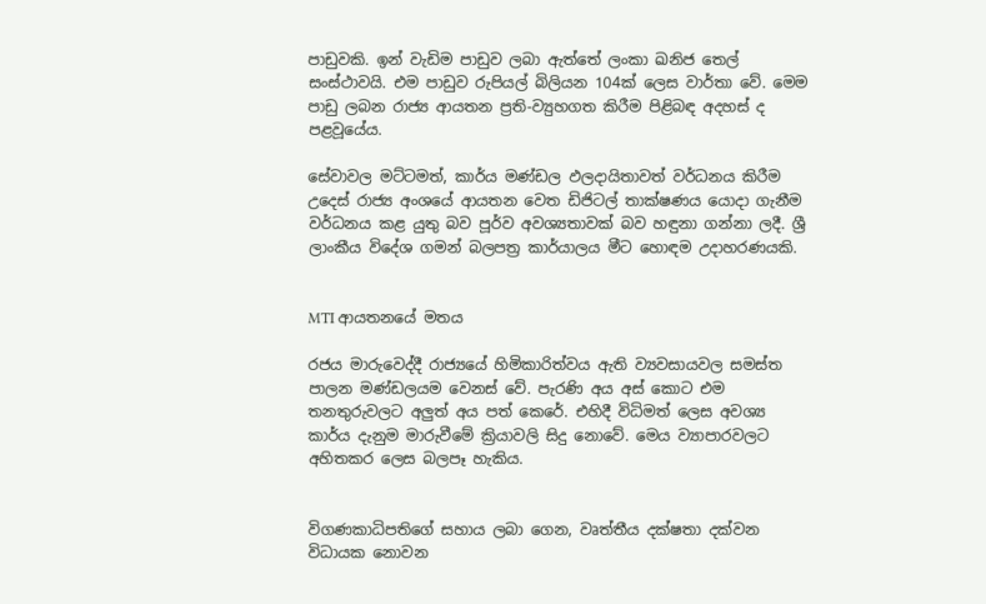පාඩුවකි. ඉන් වැඩිම පාඩුව ලබා ඇත්තේ ලංකා ඛනිජ තෙල් සංස්ථාවයි. එම පාඩුව රුපියල් බිලියන 104ක් ලෙස වාර්තා වේ. මෙම පාඩු ලබන රාජ්‍ය ආයතන ප්‍රති-ව්‍යුහගත කිරීම පිළිබඳ අදහස් ද පළවූයේය.

සේවාවල මට්ටමත්, කාර්ය මණ්ඩල ඵලදායිතාවත් වර්ධනය කිරීම උදෙස් රාජ්‍ය අංශයේ ආයතන වෙත ඩිජිටල් තාක්ෂණය යොදා ගැනීම වර්ධනය කළ යුතු බව පූර්ව අවශ්‍යතාවක් බව හඳුනා ගන්නා ලදී. ශ්‍රී ලාංකීය විදේශ ගමන් බලපත්‍ර කාර්යාලය මීට හොඳම උදාහරණයකි.


MTI ආයතනයේ මතය

රජය මාරුවෙද්දී රාජ්‍යයේ හිමිකාරිත්වය ඇති ව්‍යවසායවල සමස්ත පාලන මණ්ඩලයම වෙනස් වේ. පැරණි අය අස් කොට එම තනතුරුවලට අලුත් අය පත් කෙරේ. එහිදී විධිමත් ලෙස අවශ්‍ය කාර්ය දැනුම මාරුවීමේ ක්‍රියාවලි සිදු නොවේ. මෙය ව්‍යාපාරවලට අහිතකර ලෙස බලපෑ හැකිය.


විගණකාධිපතිගේ සහාය ලබා ගෙන, වෘත්තීය දක්ෂතා දක්වන විධායක නොවන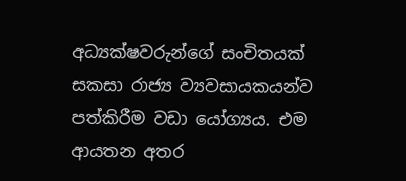අධ්‍යක්ෂවරුන්ගේ සංචිතයක් සකසා රාජ්‍ය ව්‍යවසායකයන්ව පත්කිරීම වඩා යෝග්‍යය. එම ආයතන අතර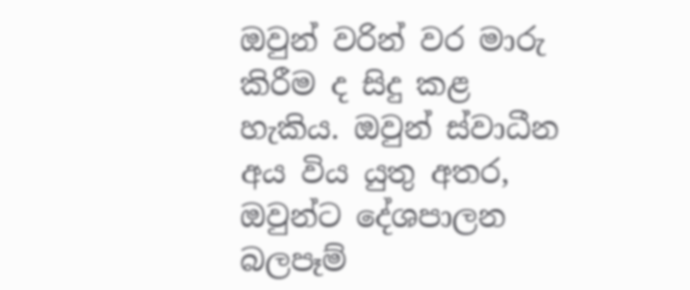ඔවුන් වරින් වර මාරු කිරීම ද සිදු කළ හැකිය. ඔවුන් ස්වාධීන අය විය යුතු අතර, ඔවුන්ට දේශපාලන බලපෑම්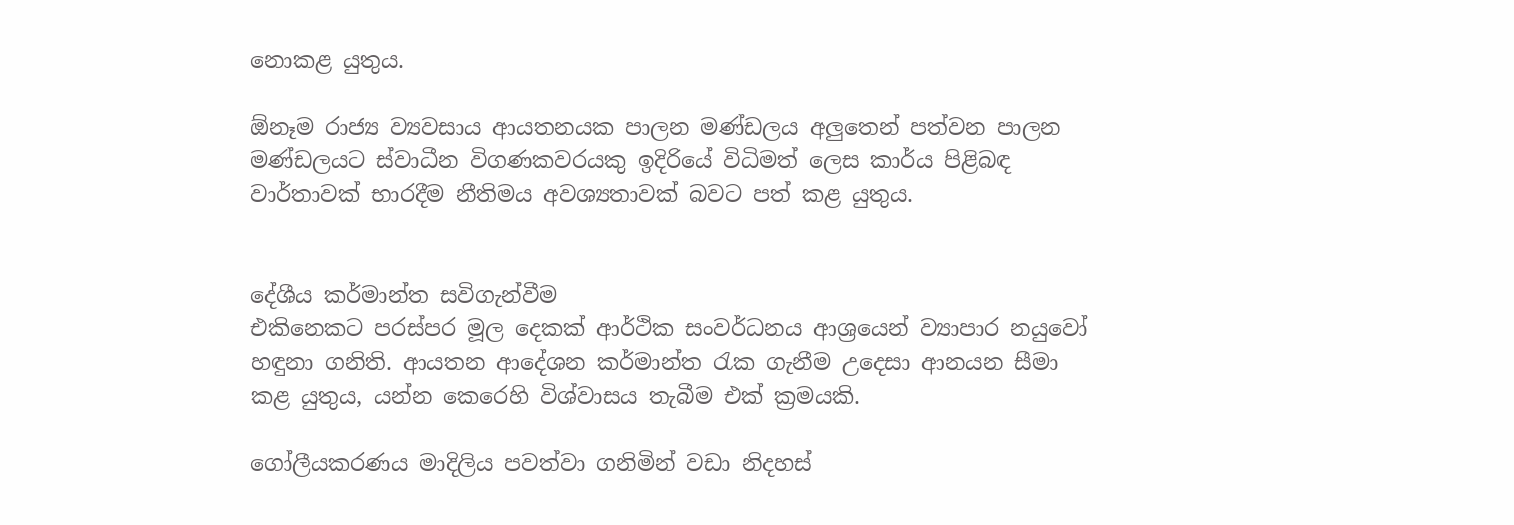නොකළ යුතුය.

ඕනෑම රාජ්‍ය ව්‍යවසාය ආයතනයක පාලන මණ්ඩලය අලුතෙන් පත්වන පාලන මණ්ඩලයට ස්වාධීන විගණකවරයකු ඉදිරියේ විධිමත් ලෙස කාර්ය පිළිබඳ වාර්තාවක් භාරදීම නීතිමය අවශ්‍යතාවක් බවට පත් කළ යුතුය.


දේශීය කර්මාන්ත සවිගැන්වීම
එකිනෙකට පරස්පර මූල දෙකක් ආර්ථික සංවර්ධනය ආශ්‍රයෙන් ව්‍යාපාර නයුවෝ හඳුනා ගනිති. ආයතන ආදේශන කර්මාන්ත රැක ගැනීම උදෙසා ආනයන සීමා කළ යුතුය, යන්න කෙරෙහි විශ්වාසය තැබීම එක් ක්‍රමයකි.

ගෝලීයකරණය මාදිලිය පවත්වා ගනිමින් වඩා නිදහස්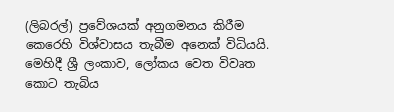(ලිබරල්) ප්‍රවේශයක් අනුගමනය කිරීම කෙරෙහි විශ්වාසය තැබීම අනෙක් විධියයි. මෙහිදී ශ්‍රී ලංකාව, ලෝකය වෙත විවෘත කොට තැබිය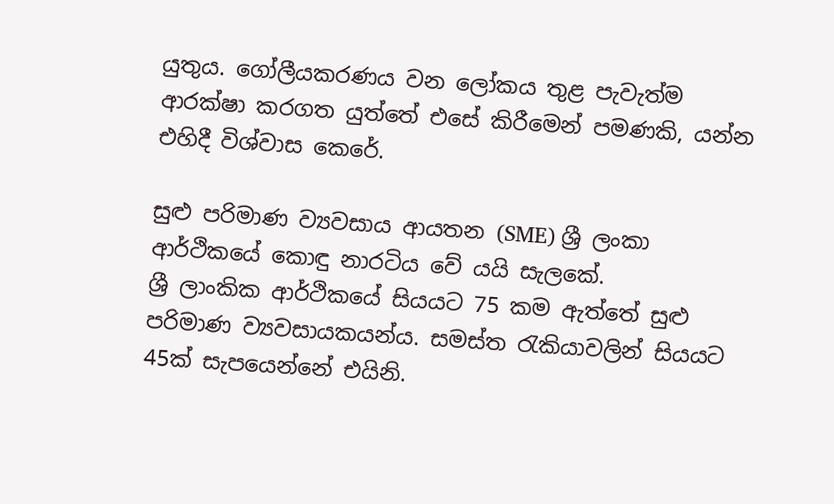යුතුය. ගෝලීයකරණය වන ලෝකය තුළ පැවැත්ම ආරක්ෂා කරගත යුත්තේ එසේ කිරීමෙන් පමණකි, යන්න එහිදී විශ්වාස කෙරේ.

සුළු පරිමාණ ව්‍යවසාය ආයතන (SME) ශ්‍රී ලංකා ආර්ථිකයේ කොඳු නාරටිය වේ යයි සැලකේ.
ශ්‍රී ලාංකික ආර්ථිකයේ සියයට 75 කම ඇත්තේ සුළු පරිමාණ ව්‍යවසායකයන්ය. සමස්ත රැකියාවලින් සියයට 45ක් සැපයෙන්නේ එයිනි.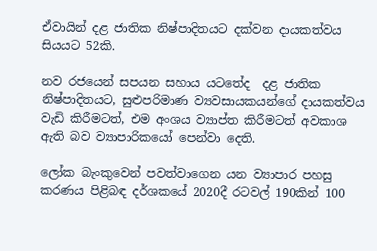ඒවායින් දළ ජාතික නිෂ්පාදිතයට දක්වන දායකත්වය සියයට 52කි.

නව රජයෙන් සපයන සහාය යටතේද  දළ ජාතික නිෂ්පාදිතයට, සුළුපරිමාණ ව්‍යවසායකයන්ගේ දායකත්වය වැඩි කිරීමටත්, එම අංශය ව්‍යාප්ත කිරීමටත් අවකාශ ඇති බව ව්‍යාපාරිකයෝ පෙන්වා දෙති.

ලෝක බැංකුවෙන් පවත්වාගෙන යන ව්‍යාපාර පහසු කරණය පිළිබඳ දර්ශකයේ 2020දී රටවල් 190කින් 100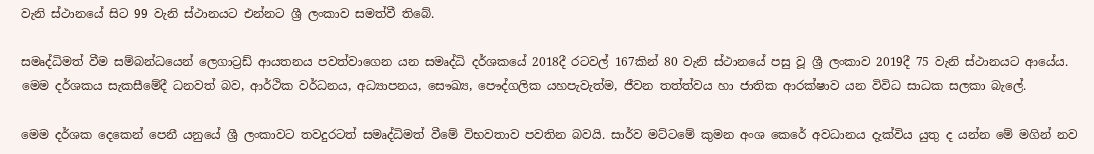වැනි ස්ථානයේ සිට 99 වැනි ස්ථානයට එන්නට ශ්‍රී ලංකාව සමත්වී තිබේ.

සමෘද්ධිමත් වීම සම්බන්ධයෙන් ලෙගාට්‍රඩ් ආයතනය පවත්වාගෙන යන සමෘද්ධි දර්ශකයේ 2018දී රටවල් 167කින් 80 වැනි ස්ථානයේ පසු වූ ශ්‍රී ලංකාව 2019දී 75 වැනි ස්ථානයට ආයේය. මෙම දර්ශකය සැකසීමේදී ධනවත් බව, ආර්ථික වර්ධනය, අධ්‍යාපනය, සෞඛ්‍ය, පෞද්ගලික යහපැවැත්ම, ජීවන තත්ත්වය හා ජාතික ආරක්ෂාව යන විවිධ සාධක සලකා බැලේ.

මෙම දර්ශක දෙකෙන් පෙනී යනුයේ ශ්‍රී ලංකාවට තවදුරටත් සමෘද්ධිමත් වීමේ විභවතාව පවතින බවයි. සාර්ව මට්ටමේ කුමන අංශ කෙරේ අවධානය දැක්විය යුතු ද යන්න මේ මගින් නව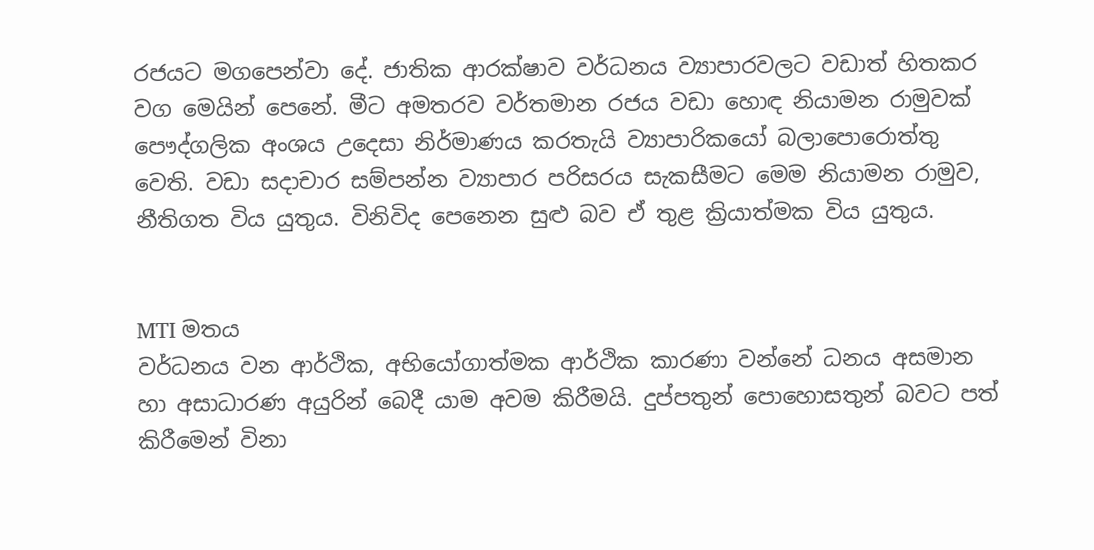රජයට මගපෙන්වා දේ. ජාතික ආරක්ෂාව වර්ධනය ව්‍යාපාරවලට වඩාත් හිතකර වග මෙයින් පෙනේ. මීට අමතරව වර්තමාන රජය වඩා හොඳ නියාමන රාමුවක් පෞද්ගලික අංශය උදෙසා නිර්මාණය කරතැයි ව්‍යාපාරිකයෝ බලාපොරොත්තු වෙති. වඩා සදාචාර සම්පන්න ව්‍යාපාර පරිසරය සැකසීමට මෙම නියාමන රාමුව, නීතිගත විය යුතුය. විනිවිද පෙනෙන සුළු බව ඒ තුළ ක්‍රියාත්මක විය යුතුය.


MTI මතය
වර්ධනය වන ආර්ථික, අභියෝගාත්මක ආර්ථික කාරණා වන්නේ ධනය අසමාන හා අසාධාරණ අයුරින් බෙදී යාම අවම කිරීමයි. දුප්පතුන් පොහොසතුන් බවට පත් කිරීමෙන් විනා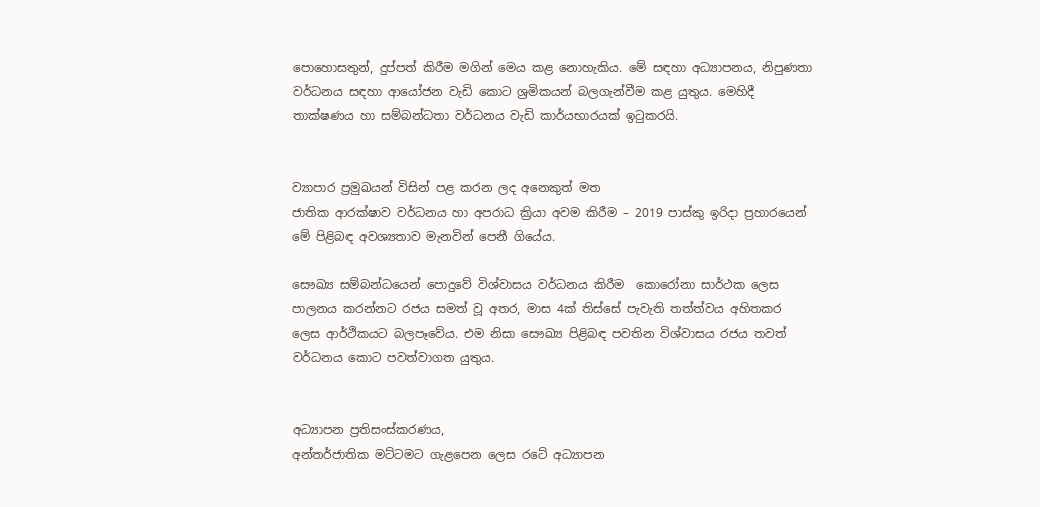පොහොසතුන්, දුප්පත් කිරීම මගින් මෙය කළ නොහැකිය. මේ සඳහා අධ්‍යාපනය, නිපුණතා වර්ධනය සඳහා ආයෝජන වැඩි කොට ශ්‍රමිකයන් බලගැන්වීම කළ යුතුය. මෙහිදී තාක්ෂණය හා සම්බන්ධතා වර්ධනය වැඩි කාර්යභාරයක් ඉටුකරයි.


ව්‍යාපාර ප්‍රමුඛයන් විසින් පළ කරන ලද අනෙකුත් මත
ජාතික ආරක්ෂාව වර්ධනය හා අපරාධ ක්‍රියා අවම කිරීම – 2019 පාස්කු ඉරිදා ප්‍රහාරයෙන් මේ පිළිබඳ අවශ්‍යතාව මැනවින් පෙනී ගියේය.

සෞඛ්‍ය සම්බන්ධයෙන් පොදුවේ විශ්වාසය වර්ධනය කිරීම  කොරෝනා සාර්ථක ලෙස පාලනය කරන්නට රජය සමත් වූ අතර, මාස 4ක් තිස්සේ පැවැති තත්ත්වය අහිතකර ලෙස ආර්ථිකයට බලපෑවේය. එම නිසා සෞඛ්‍ය පිළිබඳ පවතින විශ්වාසය රජය තවත් වර්ධනය කොට පවත්වාගත යුතුය.


අධ්‍යාපන ප්‍රතිසංස්කරණය,
අන්තර්ජාතික මට්ටමට ගැළපෙන ලෙස රටේ අධ්‍යාපන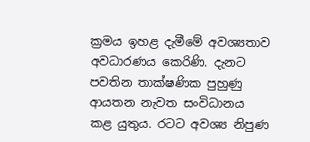ක්‍රමය ඉහළ දැමීමේ අවශ්‍යතාව අවධාරණය කෙරිණි. දැනට පවතින තාක්ෂණික පුහුණු ආයතන නැවත සංවිධානය කළ යුතුය. රටට අවශ්‍ය නිපුණ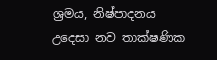ශ්‍රමය, නිෂ්පාදනය උදෙසා නව තාක්ෂණික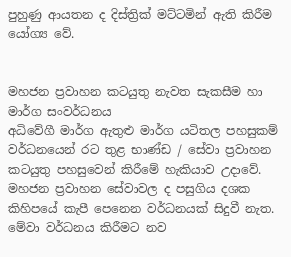පුහුණු ආයතන ද දිස්ත්‍රික් මට්ටමින් ඇති කිරීම යෝග්‍ය වේ.


මහජන ප්‍රවාහන කටයුතු නැවත සැකසීම හා මාර්ග සංවර්ධනය
අධිවේගී මාර්ග ඇතුළු මාර්ග යටිතල පහසුකම් වර්ධනයෙන් රට තුළ භාණ්ඩ / සේවා ප්‍රවාහන කටයුතු පහසුවෙන් කිරීමේ හැකියාව උදාවේ. මහජන ප්‍රවාහන සේවාවල ද පසුගිය දශක කිහිපයේ කැපී පෙනෙන වර්ධනයක් සිදුවී නැත. මේවා වර්ධනය කිරීමට නව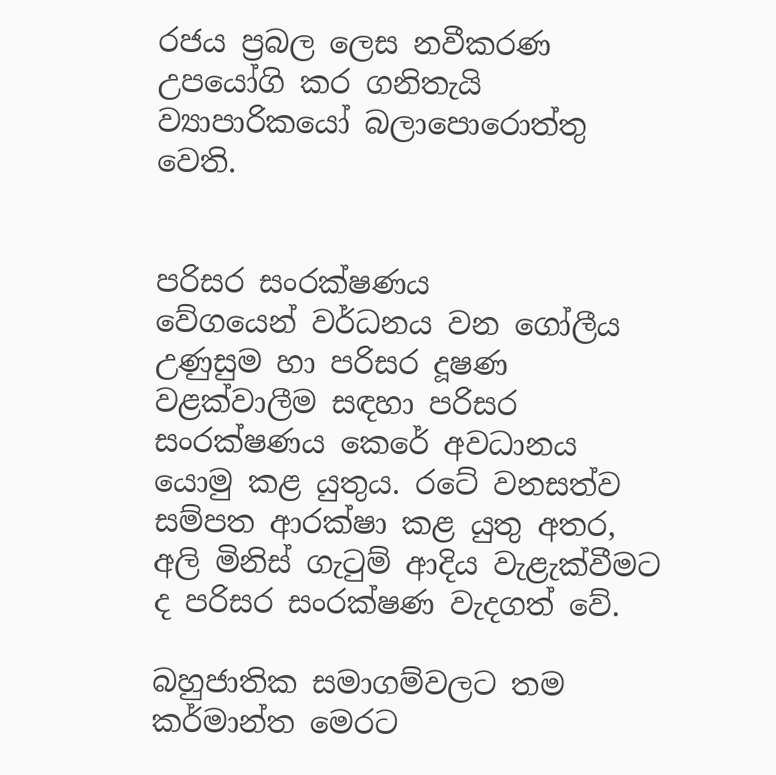රජය ප්‍රබල ලෙස නවීකරණ උපයෝගි කර ගනිතැයි ව්‍යාපාරිකයෝ බලාපොරොත්තු වෙති.


පරිසර සංරක්ෂණය
වේගයෙන් වර්ධනය වන ගෝලීය උණුසුම හා පරිසර දූෂණ වළක්වාලීම සඳහා පරිසර සංරක්ෂණය කෙරේ අවධානය යොමු කළ යුතුය. රටේ වනසත්ව සම්පත ආරක්ෂා කළ යුතු අතර, අලි මිනිස් ගැටුම් ආදිය වැළැක්වීමට ද පරිසර සංරක්ෂණ වැදගත් වේ.

බහුජාතික සමාගම්වලට තම කර්මාන්ත මෙරට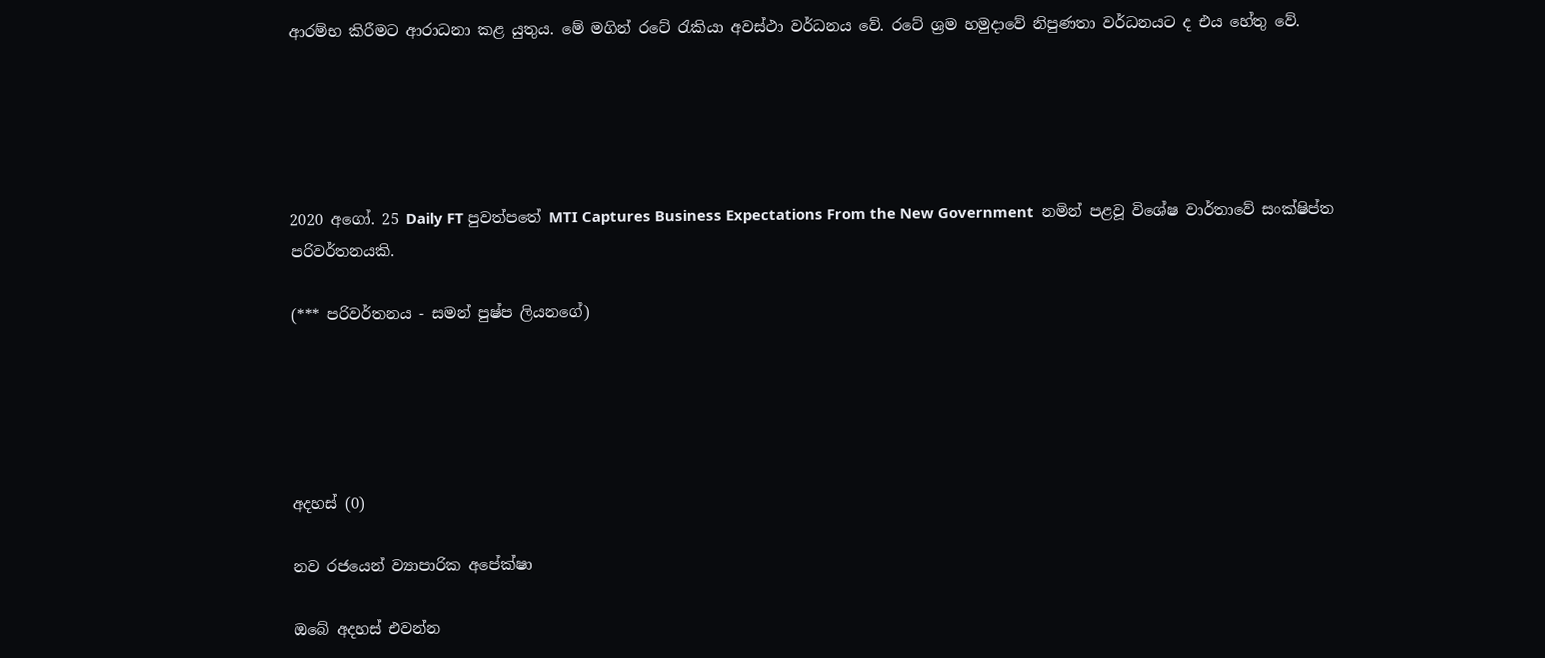ආරම්භ කිරීමට ආරාධනා කළ යුතුය. මේ මගින් රටේ රැකියා අවස්ථා වර්ධනය වේ. රටේ ශ්‍රම හමුදාවේ නිපුණතා වර්ධනයට ද එය හේතු වේ.





2020 අගෝ. 25 Daily FT පුවත්පතේ MTI Captures Business Expectations From the New Government  නමින් පළවූ විශේෂ වාර්තාවේ සංක්ෂිප්ත පරිවර්තනයකි.

(*** පරිවර්තනය - සමන් පුෂ්ප ලියනගේ)





අදහස් (0)

නව රජයෙන් ව්‍යාපාරික අපේක්ෂා

ඔබේ අදහස් එවන්න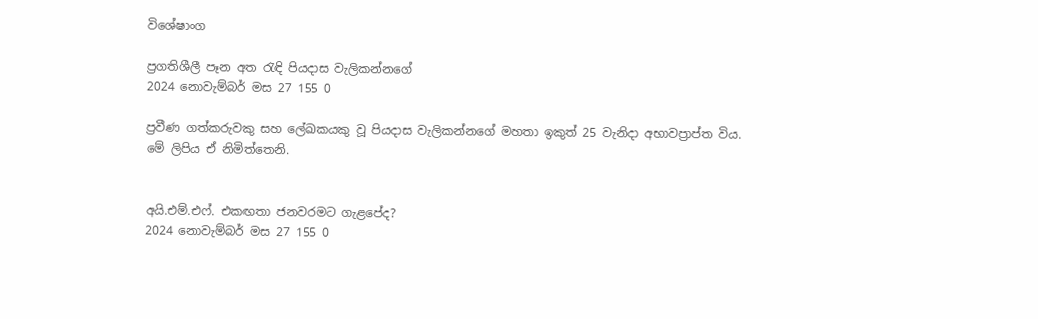විශේෂාංග

ප්‍රගතිශීලී පෑන අත රැඳි පියදාස වැලිකන්නගේ
2024 නොවැම්බර් මස 27 155 0

ප්‍රවීණ ගත්කරුවකු සහ ලේඛකයකු වූ පියදාස වැලිකන්නගේ මහතා ඉකුත් 25 වැනිදා අභාවප්‍රාප්ත විය. මේ ලිපිය ඒ නිමිත්තෙනි.


අයි.එම්.එෆ්. එකඟතා ජනවරමට ගැළපේද?
2024 නොවැම්බර් මස 27 155 0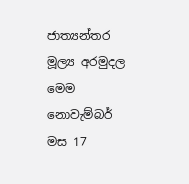ජාත්‍යන්තර මූල්‍ය අරමුදල මෙම නොවැම්බර් මස 17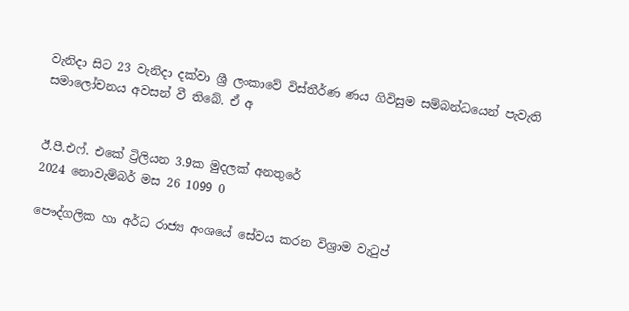වැනිදා සිට 23 වැනිදා දක්වා ශ්‍රී ලංකාවේ විස්තීර්ණ ණය ගිවිසුම සම්බන්ධයෙන් පැවැති සමාලෝචනය අවසන් වී තිබේ. ඒ අ


ඊ.පී.එෆ්. එකේ ට්‍රිලියන 3.9ක මුදලක් අනතුරේ
2024 නොවැම්බර් මස 26 1099 0

පෞද්ගලික හා අර්ධ රාජ්‍ය අංශයේ සේවය කරන විශ්‍රාම වැටුප්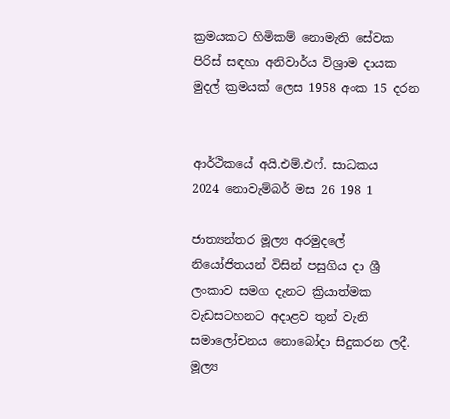ක්‍රමයකට හිමිකම් නොමැති සේවක පිරිස් සඳහා අනිවාර්ය විශ්‍රාම දායක මුදල් ක්‍රමයක් ලෙස 1958 අංක 15 දරන


ආර්ථිකයේ අයි.එම්.එෆ්. සාධකය
2024 නොවැම්බර් මස 26 198 1

ජාත්‍යන්තර මූල්‍ය අරමුදලේ නියෝජිතයන් විසින් පසුගිය දා ශ්‍රී ලංකාව සමග දැනට ක්‍රියාත්මක වැඩසටහනට අදාළව තුන් වැනි සමාලෝචනය නොබෝදා සිදුකරන ලදී. මූල්‍ය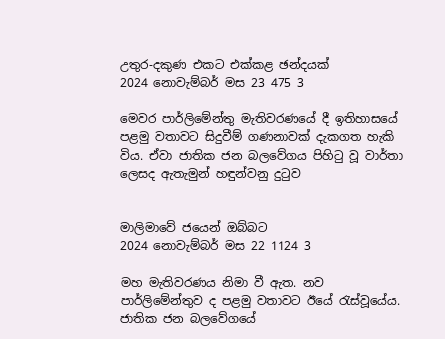උතුර-දකුණ එකට එක්කළ ඡන්දයක්
2024 නොවැම්බර් මස 23 475 3

මෙවර පාර්ලිමේන්තු මැතිවරණයේ දී ඉතිහාසයේ පළමු වතාවට සිදුවීම් ගණනාවක් දැකගත හැකි විය. ඒවා ජාතික ජන බලවේගය පිහිටු වූ වාර්තා ලෙසද ඇතැමුන් හඳුන්වනු දුටුව


මාලිමාවේ ජයෙන් ඔබ්බට
2024 නොවැම්බර් මස 22 1124 3

මහ මැතිවරණය නිමා වී ඇත. නව පාර්ලිමේන්තුව ද පළමු වතාවට ඊයේ රැස්වූයේය. ජාතික ජන බලවේගයේ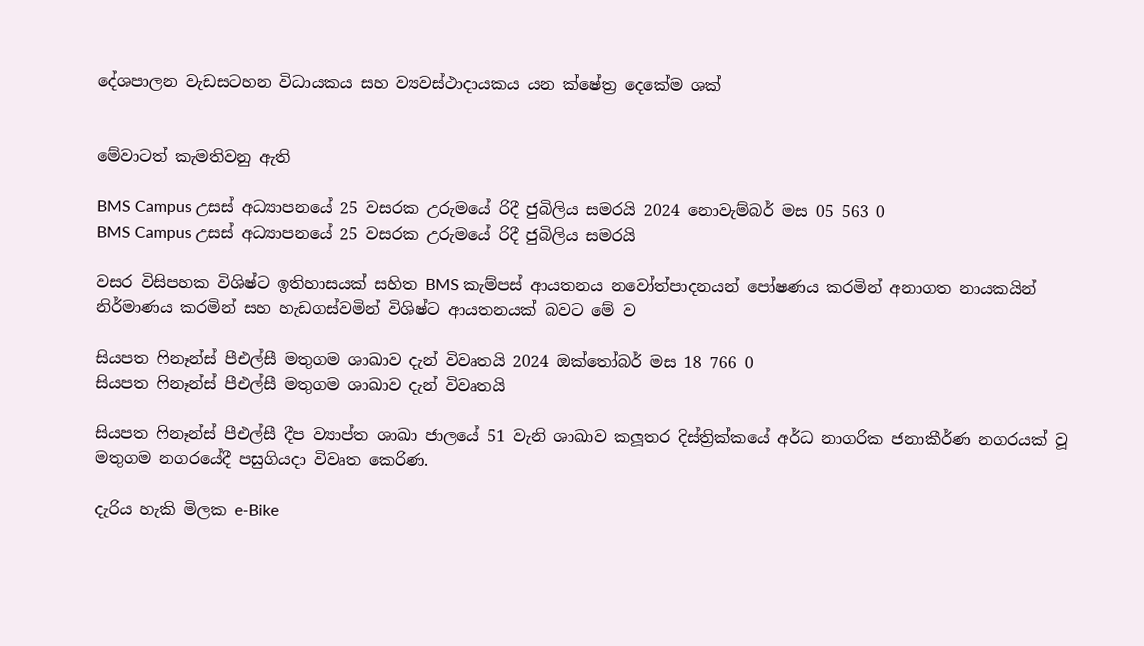දේශපාලන වැඩසටහන විධායකය සහ ව්‍යවස්ථාදායකය යන ක්ෂේත්‍ර දෙකේම ශක්


මේවාටත් කැමතිවනු ඇති

BMS Campus උසස් අධ්‍යාපනයේ 25 වසරක උරුමයේ රිදී ජුබිලිය සමරයි 2024 නොවැම්බර් මස 05 563 0
BMS Campus උසස් අධ්‍යාපනයේ 25 වසරක උරුමයේ රිදී ජුබිලිය සමරයි

වසර විසිපහක විශිෂ්ට ඉතිහාසයක් සහිත BMS කැම්පස් ආයතනය නවෝත්පාදනයන් පෝෂණය කරමින් අනාගත නායකයින් නිර්මාණය කරමින් සහ හැඩගස්වමින් විශිෂ්ට ආයතනයක් බවට මේ ව

සියපත ෆිනෑන්ස් පීඑල්සී මතුගම ශාඛාව දැන් විවෘතයි 2024 ඔක්තෝබර් මස 18 766 0
සියපත ෆිනෑන්ස් පීඑල්සී මතුගම ශාඛාව දැන් විවෘතයි

සියපත ෆිනෑන්ස් පීඑල්සී දීප ව්‍යාප්ත ශාඛා ජාලයේ 51 වැනි ශාඛාව කලූතර දිස්ත්‍රික්කයේ අර්ධ නාගරික ජනාකීර්ණ නගරයක් වූ මතුගම නගරයේදී පසුගියදා විවෘත කෙරිණ.

දැරිය හැකි මිලක e-Bike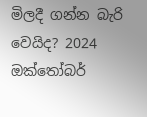මිලදී ගන්න බැරි වෙයිද? 2024 ඔක්තෝබර්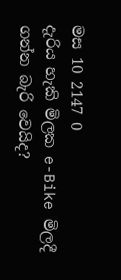මස 10 2147 0
දැරිය හැකි මිලක e-Bike මිලදී ගන්න බැරි වෙයිද?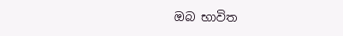ඔබ භාවිත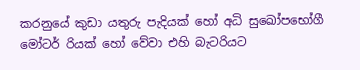කරනුයේ කුඩා යතුරු පැදියක් හෝ අධි සුඛෝපභෝගී මෝටර් රියක් හෝ වේවා එහි බැටරියට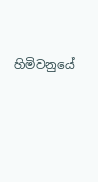හිමිවනුයේ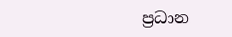ප්‍රධාන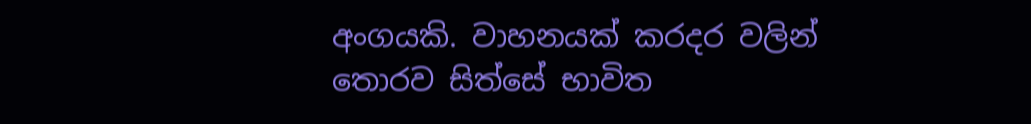අංගයකි. වාහනයක් කරදර වලින් තොරව සිත්සේ භාවිත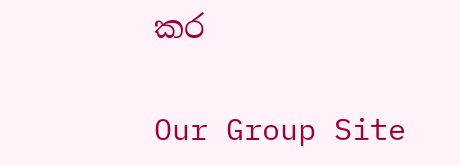කර

Our Group Site